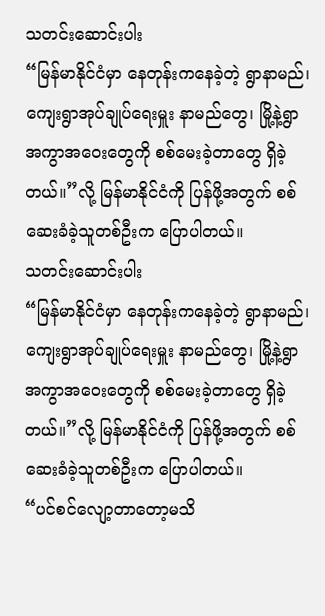သတင်းဆောင်းပါး
“မြန်မာနိုင်ငံမှာ နေတုန်းကနေခဲ့တဲ့ ရွာနာမည်၊ ကျေးရွာအုပ်ချုပ်ရေးမှူး နာမည်တွေ၊ မြို့နဲ့ရွာ အကွာအဝေးတွေကို စစ်မေးခဲ့တာတွေ ရှိခဲ့တယ်။”လို့ မြန်မာနိုင်ငံကို ပြန်ဖို့အတွက် စစ်ဆေးခံခဲ့သူတစ်ဦးက ပြောပါတယ်။
သတင်းဆောင်းပါး
“မြန်မာနိုင်ငံမှာ နေတုန်းကနေခဲ့တဲ့ ရွာနာမည်၊ ကျေးရွာအုပ်ချုပ်ရေးမှူး နာမည်တွေ၊ မြို့နဲ့ရွာ အကွာအဝေးတွေကို စစ်မေးခဲ့တာတွေ ရှိခဲ့တယ်။”လို့ မြန်မာနိုင်ငံကို ပြန်ဖို့အတွက် စစ်ဆေးခံခဲ့သူတစ်ဦးက ပြောပါတယ်။
“ပင်စင်လျော့တာတော့မသိ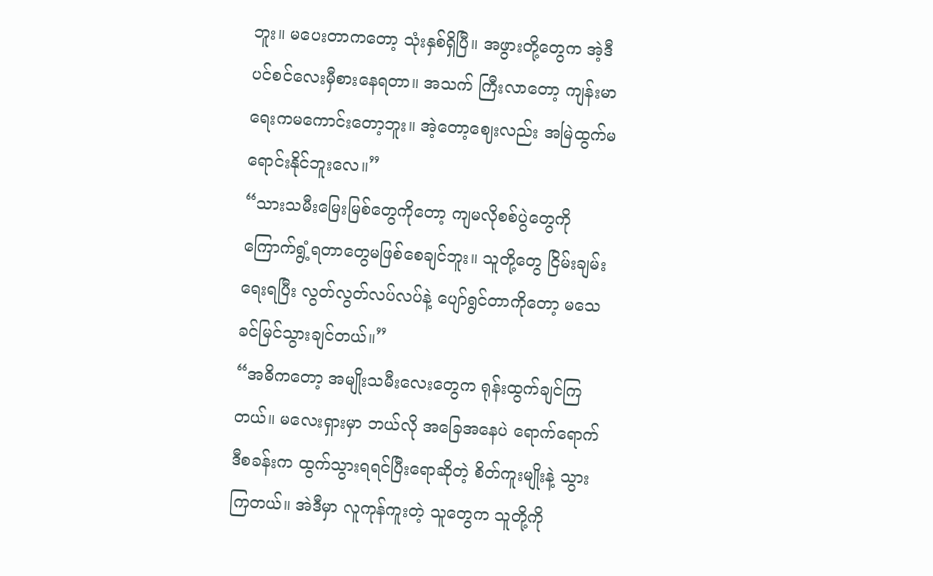ဘူး။ မပေးတာကတော့ သုံးနှစ်ရှိပြီ။ အဖွားတို့တွေက အဲ့ဒီပင်စင်လေးမှီစားနေရတာ။ အသက် ကြီးလာတော့ ကျန်းမာရေးကမကောင်းတော့ဘူး။ အဲ့တော့ဈေးလည်း အမြဲထွက်မရောင်းနိုင်ဘူးလေ။”
“သားသမီးမြေးမြစ်တွေကိုတော့ ကျမလိုစစ်ပွဲတွေကို ကြောက်ရွံ့ရတာတွေမဖြစ်စေချင်ဘူး။ သူတို့တွေ ငြိမ်းချမ်းရေးရပြီး လွတ်လွတ်လပ်လပ်နဲ့ ပျော်ရွင်တာကိုတော့ မသေခင်မြင်သွားချင်တယ်။”
“အဓိကတော့ အမျိုးသမီးလေးတွေက ရုန်းထွက်ချင်ကြတယ်။ မလေးရှားမှာ ဘယ်လို အခြေအနေပဲ ရောက်ရောက် ဒီစခန်းက ထွက်သွားရရင်ပြီးရောဆိုတဲ့ စိတ်ကူးမျိုးနဲ့ သွားကြတယ်။ အဲဒီမှာ လူကုန်ကူးတဲ့ သူတွေက သူတို့ကို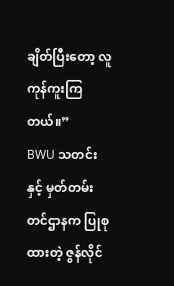ချိတ်ပြီးတော့ လူကုန်ကူးကြတယ်။”
BWU သတင်းနှင့် မှတ်တမ်းတင်ဌာနက ပြုစုထားတဲ့ ဇွန်လိုင်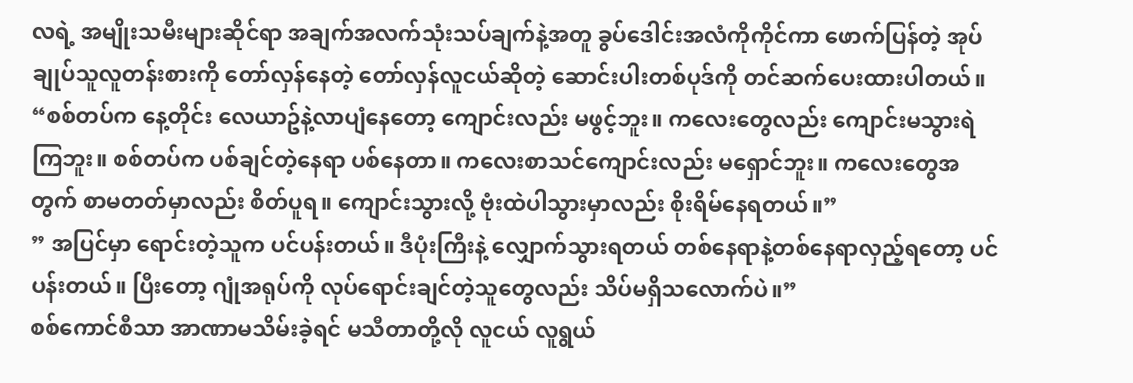လရဲ့ အမျိုးသမီးများဆိုင်ရာ အချက်အလက်သုံးသပ်ချက်နဲ့အတူ ခွပ်ဒေါင်းအလံကိုကိုင်ကာ ဖောက်ပြန်တဲ့ အုပ်ချုပ်သူလူတန်းစားကို တော်လှန်နေတဲ့ တော်လှန်လူငယ်ဆိုတဲ့ ဆောင်းပါးတစ်ပုဒ်ကို တင်ဆက်ပေးထားပါတယ်။
“စစ်တပ်က နေ့တိုင်း လေယာဥ်နဲ့လာပျံနေတော့ ကျောင်းလည်း မဖွင့်ဘူး။ ကလေးတွေလည်း ကျောင်းမသွားရဲကြဘူး။ စစ်တပ်က ပစ်ချင်တဲ့နေရာ ပစ်နေတာ။ ကလေးစာသင်ကျောင်းလည်း မရှောင်ဘူး။ ကလေးတွေအတွက် စာမတတ်မှာလည်း စိတ်ပူရ။ ကျောင်းသွားလို့ ဗုံးထဲပါသွားမှာလည်း စိုးရိမ်နေရတယ်။”
” အပြင်မှာ ရောင်းတဲ့သူက ပင်ပန်းတယ်။ ဒီပုံးကြီးနဲ့ လျှောက်သွားရတယ် တစ်နေရာနဲ့တစ်နေရာလှည့်ရတော့ ပင်ပန်းတယ်။ ပြီးတော့ ဂျုံအရုပ်ကို လုပ်ရောင်းချင်တဲ့သူတွေလည်း သိပ်မရှိသလောက်ပဲ။”
စစ်ကောင်စီသာ အာဏာမသိမ်းခဲ့ရင် မသီတာတို့လို လူငယ် လူရွယ်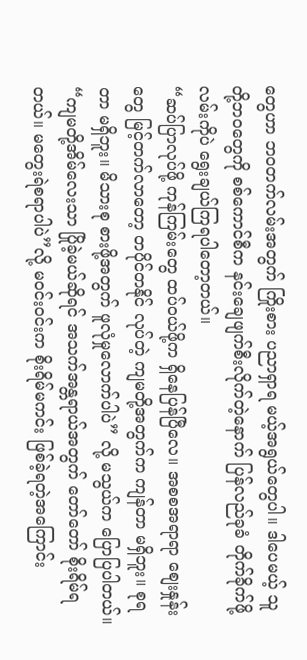တွေဟာ ဘဝတက်လမ်းအတွက် ကြိုးစား ပညာရှာရ မယ့်အရွယ်တွေပါ။ ဒါပေမယ့် သူတို့ဘဝတွေကို စစ်ကောင်စီက နင်းချေဖျက်စီးလိုက်တဲ့နောက် ပြန်လည်ခုခံ တိုက်ခိုက်ဖို့ လမ်းကိုပဲ ရွေးချယ်ကြရပါတော့တယ်။
“ဆပ်ပြာလုပ်ဖို့ ကုန်ကြမ်းတွေ ထပ်ဝယ်ဖို့က ရှိနေပြန်ပြီလေ။ အစစအရာရာ စျေးနှုန်းတွေ မြင့်တက်လာတော့ တပိုင်တနိုင် လုပ်တဲ့ ကျမတို့အတွက်က ကျန်တာ မရှိဘူး။ စုရတာ မရှိဘူး။ မိသားစု စားဖို့အတွက် ဖူလုံမှုလောက်ပါပဲ” လို့ မသွယ်က ပြောပြပါတယ်။
“ကျမတို့အိမ်လေးသာ ပြိုခဲ့မယ်ဆိုရင် အသက်အန္တရာယ်အတွက် တော်တော် စိုးရိမ်ရတယ်။ မတွေးရဲစရာပါပဲ”လို့ မဝင်းဝင်းက စိုးရိမ်မကင်း ဖြစ်ခဲ့ရတဲ့အကြောင်း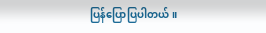ပြန်ပြောပြပါတယ်။